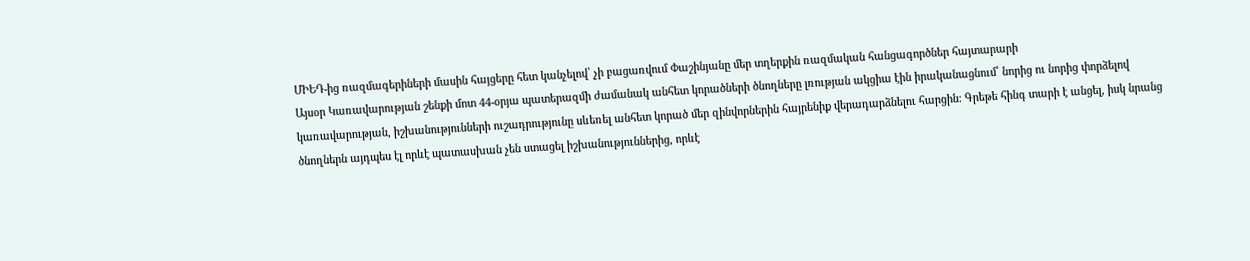ՄԻԵԴ-ից ռազմագերիների մասին հայցերը հետ կանչելով՝ չի բացառվում Փաշինյանը մեր տղերքին ռազմական հանցագործներ հայտարարի
Այսօր Կառավարության շենքի մոտ 44-օրյա պատերազմի ժամանակ անհետ կորածների ծնողները լռության ակցիա էին իրականացնում՝ նորից ու նորից փորձելով կառավարության, իշխանությունների ուշադրությունը սևեռել անհետ կորած մեր զինվորներին հայրենիք վերադարձնելու հարցին։ Գրեթե հինգ տարի է անցել, իսկ նրանց ծնողներն այդպես էլ որևէ պատասխան չեն ստացել իշխանություններից, որևէ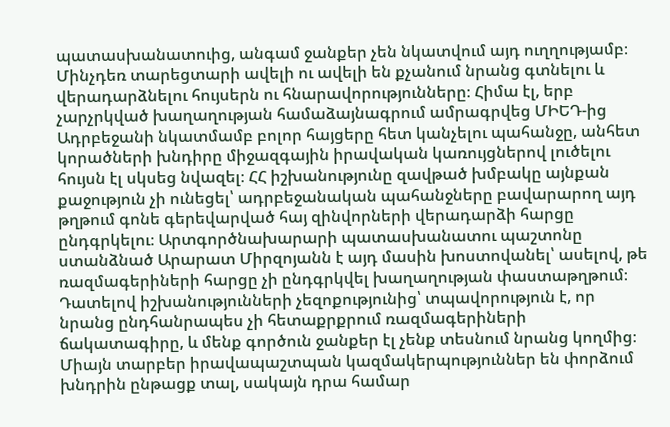պատասխանատուից, անգամ ջանքեր չեն նկատվում այդ ուղղությամբ։ Մինչդեռ տարեցտարի ավելի ու ավելի են քչանում նրանց գտնելու և վերադարձնելու հույսերն ու հնարավորությունները։ Հիմա էլ, երբ չարչրկված խաղաղության համաձայնագրում ամրագրվեց ՄԻԵԴ-ից Ադրբեջանի նկատմամբ բոլոր հայցերը հետ կանչելու պահանջը, անհետ կորածների խնդիրը միջազգային իրավական կառույցներով լուծելու հույսն էլ սկսեց նվազել։ ՀՀ իշխանությունը զավթած խմբակը այնքան քաջություն չի ունեցել՝ ադրբեջանական պահանջները բավարարող այդ թղթում գոնե գերեվարված հայ զինվորների վերադարձի հարցը ընդգրկելու։ Արտգործնախարարի պատասխանատու պաշտոնը ստանձնած Արարատ Միրզոյանն է այդ մասին խոստովանել՝ ասելով, թե ռազմագերիների հարցը չի ընդգրկվել խաղաղության փաստաթղթում։ Դատելով իշխանությունների չեզոքությունից՝ տպավորություն է, որ նրանց ընդհանրապես չի հետաքրքրում ռազմագերիների ճակատագիրը, և մենք գործուն ջանքեր էլ չենք տեսնում նրանց կողմից։ Միայն տարբեր իրավապաշտպան կազմակերպություններ են փորձում խնդրին ընթացք տալ, սակայն դրա համար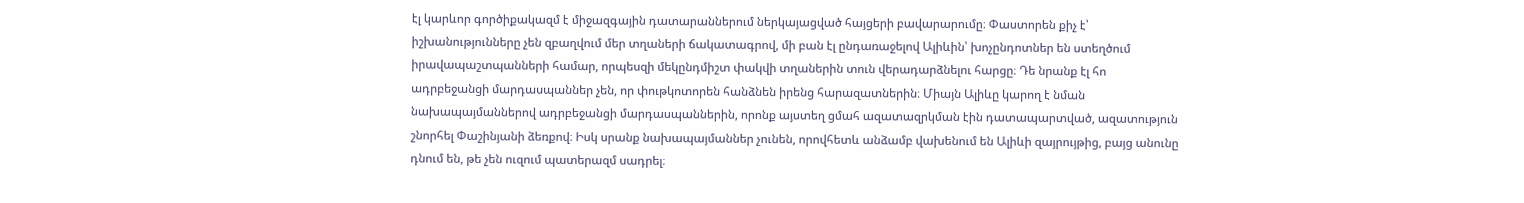էլ կարևոր գործիքակազմ է միջազգային դատարաններում ներկայացված հայցերի բավարարումը։ Փաստորեն քիչ է՝ իշխանությունները չեն զբաղվում մեր տղաների ճակատագրով, մի բան էլ ընդառաջելով Ալիևին՝ խոչընդոտներ են ստեղծում իրավապաշտպանների համար, որպեսզի մեկընդմիշտ փակվի տղաներին տուն վերադարձնելու հարցը։ Դե նրանք էլ հո ադրբեջանցի մարդասպաններ չեն, որ փութկոտորեն հանձնեն իրենց հարազատներին։ Միայն Ալիևը կարող է նման նախապայմաններով ադրբեջանցի մարդասպաններին, որոնք այստեղ ցմահ ազատազրկման էին դատապարտված, ազատություն շնորհել Փաշինյանի ձեռքով։ Իսկ սրանք նախապայմաններ չունեն, որովհետև անձամբ վախենում են Ալիևի զայրույթից, բայց անունը դնում են, թե չեն ուզում պատերազմ սադրել։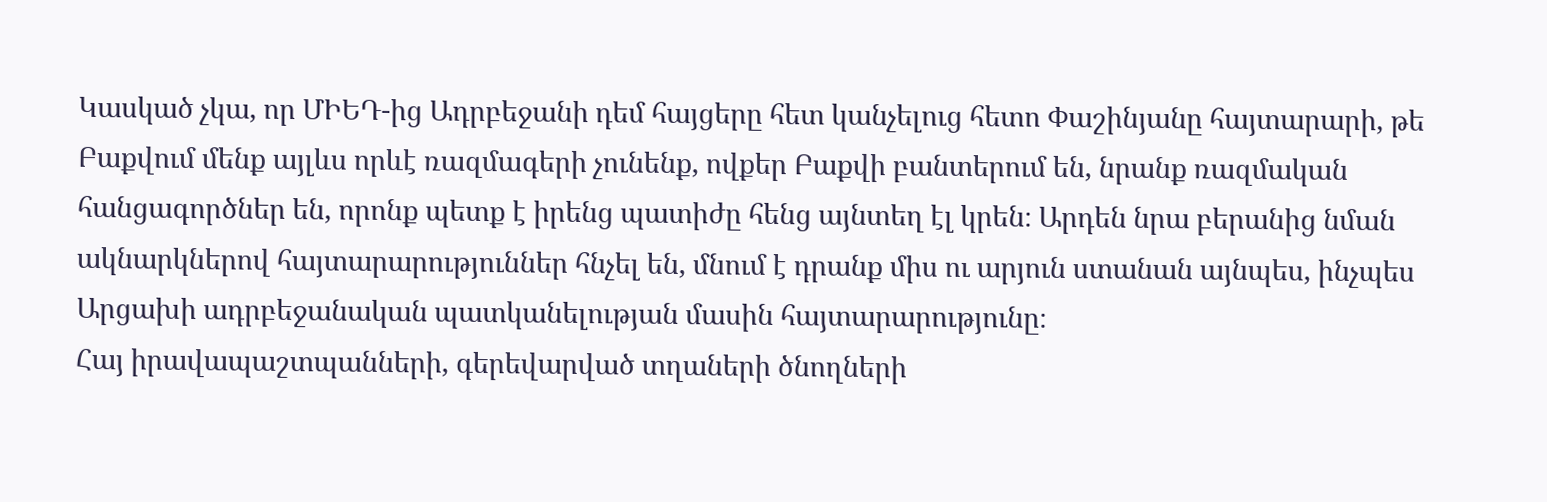Կասկած չկա, որ ՄԻԵԴ-ից Ադրբեջանի դեմ հայցերը հետ կանչելուց հետո Փաշինյանը հայտարարի, թե Բաքվում մենք այլևս որևէ ռազմագերի չունենք, ովքեր Բաքվի բանտերում են, նրանք ռազմական հանցագործներ են, որոնք պետք է իրենց պատիժը հենց այնտեղ էլ կրեն։ Արդեն նրա բերանից նման ակնարկներով հայտարարություններ հնչել են, մնում է դրանք միս ու արյուն ստանան այնպես, ինչպես Արցախի ադրբեջանական պատկանելության մասին հայտարարությունը։
Հայ իրավապաշտպանների, գերեվարված տղաների ծնողների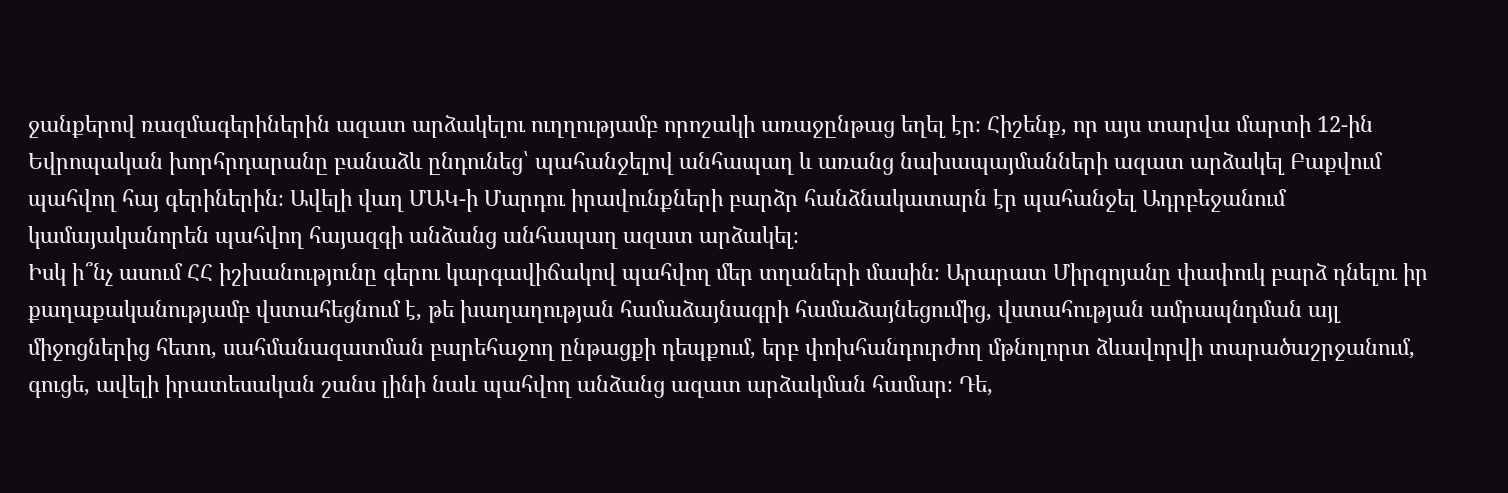ջանքերով ռազմագերիներին ազատ արձակելու ուղղությամբ որոշակի առաջընթաց եղել էր։ Հիշենք, որ այս տարվա մարտի 12-ին Եվրոպական խորհրդարանը բանաձև ընդունեց՝ պահանջելով անհապաղ և առանց նախապայմանների ազատ արձակել Բաքվում պահվող հայ գերիներին։ Ավելի վաղ ՄԱԿ-ի Մարդու իրավունքների բարձր հանձնակատարն էր պահանջել Ադրբեջանում կամայականորեն պահվող հայազգի անձանց անհապաղ ազատ արձակել։
Իսկ ի՞նչ ասում ՀՀ իշխանությունը գերու կարգավիճակով պահվող մեր տղաների մասին։ Արարատ Միրզոյանը փափուկ բարձ դնելու իր քաղաքականությամբ վստահեցնում է, թե խաղաղության համաձայնագրի համաձայնեցումից, վստահության ամրապնդման այլ միջոցներից հետո, սահմանազատման բարեհաջող ընթացքի դեպքում, երբ փոխհանդուրժող մթնոլորտ ձևավորվի տարածաշրջանում, գուցե, ավելի իրատեսական շանս լինի նաև պահվող անձանց ազատ արձակման համար։ Դե,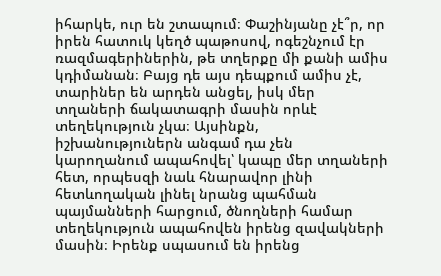իհարկե, ուր են շտապում։ Փաշինյանը չէ՞ր, որ իրեն հատուկ կեղծ պաթոսով, ոգեշնչում էր ռազմագերիներին, թե տղերքը մի քանի ամիս կդիմանան։ Բայց դե այս դեպքում ամիս չէ, տարիներ են արդեն անցել, իսկ մեր տղաների ճակատագրի մասին որևէ տեղեկություն չկա։ Այսինքն, իշխանություներն անգամ դա չեն կարողանում ապահովել՝ կապը մեր տղաների հետ, որպեսզի նաև հնարավոր լինի հետևողական լինել նրանց պահման պայմանների հարցում, ծնողների համար տեղեկություն ապահովեն իրենց զավակների մասին։ Իրենք սպասում են իրենց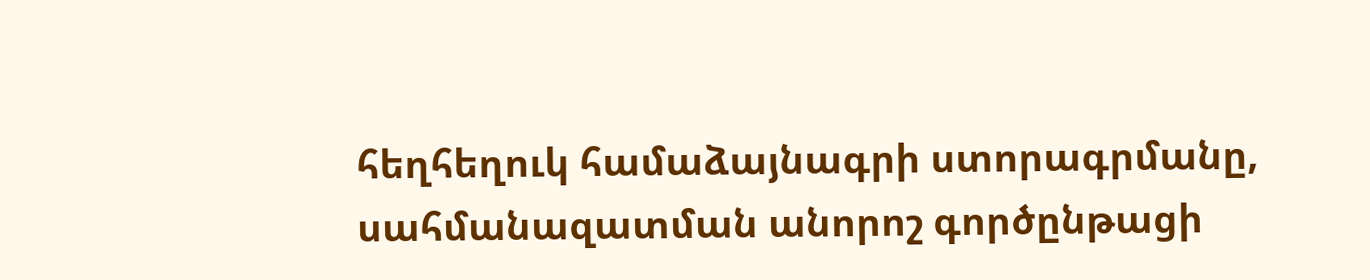հեղհեղուկ համաձայնագրի ստորագրմանը, սահմանազատման անորոշ գործընթացի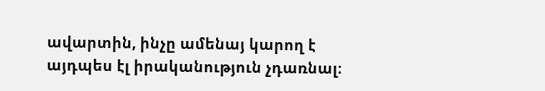ավարտին, ինչը ամենայ կարող է այդպես էլ իրականություն չդառնալ։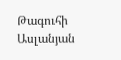Թագուհի Ասլանյան